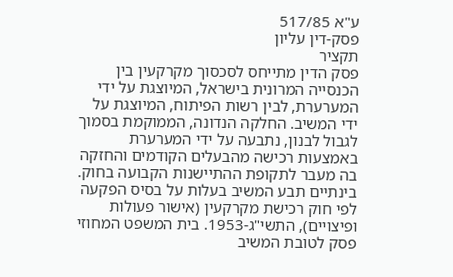ע"א 517/85
פסק-דין עליון
תקציר
פסק הדין מתייחס לסכסוך מקרקעין בין הכנסייה המרונית בישראל, המיוצגת על ידי המערערת, לבין רשות הפיתוח, המיוצגת על ידי המשיב. החלקה הנדונה, הממוקמת בסמוך לגבול לבנון, נתבעה על ידי המערערת באמצעות רכישה מהבעלים הקודמים והחזקה בה מעבר לתקופת ההתיישנות הקבועה בחוק. בינתיים תבע המשיב בעלות על בסיס הפקעה לפי חוק רכישת מקרקעין (אישור פעולות ופיצויים), התשי"ג-1953. בית המשפט המחוזי פסק לטובת המשיב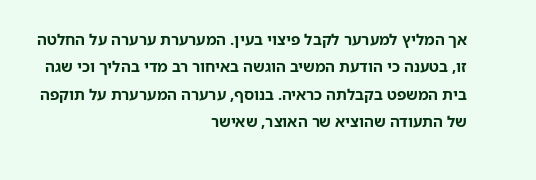אך המליץ למערער לקבל פיצוי בעין. המערערת ערערה על החלטה זו, בטענה כי הודעת המשיב הוגשה באיחור רב מדי בהליך וכי שגה בית המשפט בקבלתה כראיה. בנוסף, ערערה המערערת על תוקפה של התעודה שהוציא שר האוצר, שאישר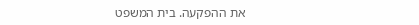את ההפקעה. בית המשפט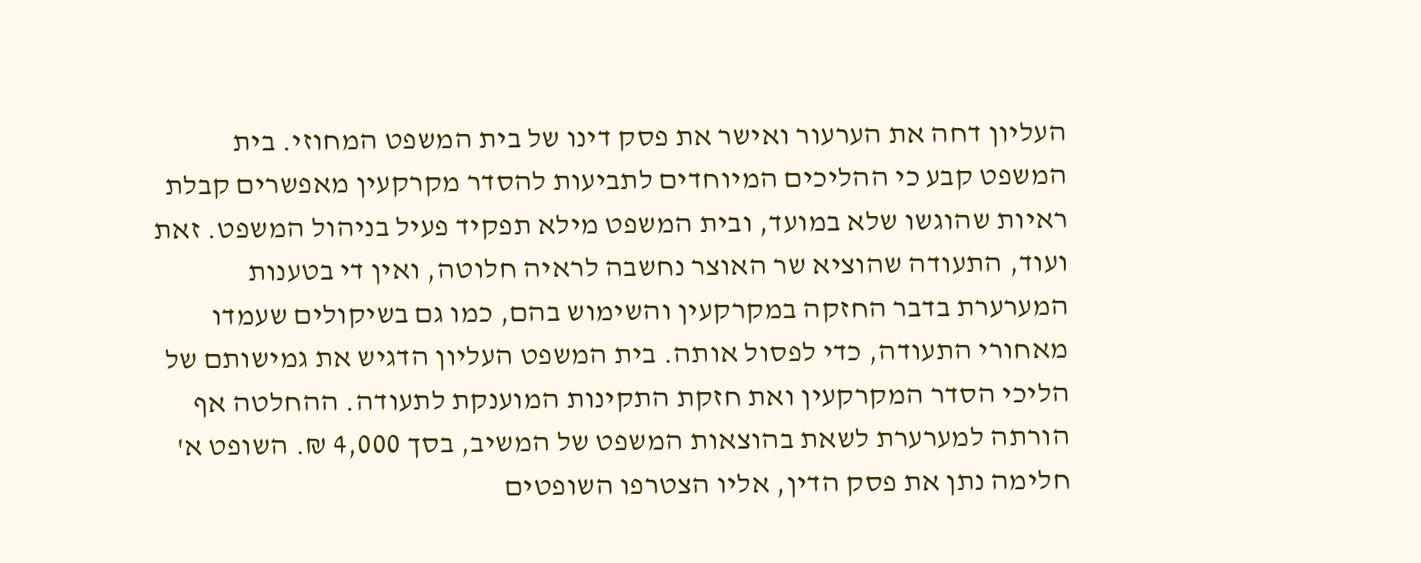העליון דחה את הערעור ואישר את פסק דינו של בית המשפט המחוזי. בית המשפט קבע כי ההליכים המיוחדים לתביעות להסדר מקרקעין מאפשרים קבלת ראיות שהוגשו שלא במועד, ובית המשפט מילא תפקיד פעיל בניהול המשפט. זאת ועוד, התעודה שהוציא שר האוצר נחשבה לראיה חלוטה, ואין די בטענות המערערת בדבר החזקה במקרקעין והשימוש בהם, כמו גם בשיקולים שעמדו מאחורי התעודה, כדי לפסול אותה. בית המשפט העליון הדגיש את גמישותם של הליכי הסדר המקרקעין ואת חזקת התקינות המוענקת לתעודה. ההחלטה אף הורתה למערערת לשאת בהוצאות המשפט של המשיב, בסך 4,000 ₪. השופט א' חלימה נתן את פסק הדין, אליו הצטרפו השופטים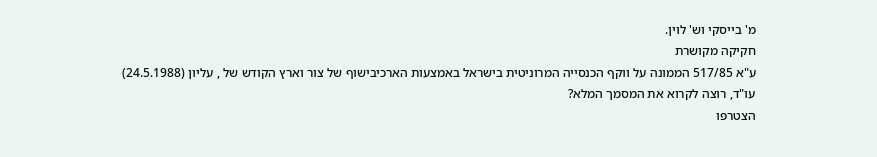מ' בייסקי וש' לוין.
חקיקה מקושרת
ע"א 517/85 הממונה על ווקף הכנסייה המרוניטית בישראל באמצעות הארכיבישוף של צור וארץ הקודש של , עליון (24.5.1988)
עו"ד, רוצה לקרוא את המסמך המלא?
הצטרפו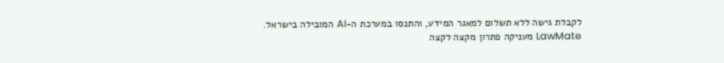לקבלת גישה ללא תשלום למאגר המידע, והתנסו במערכת ה-AI המובילה בישראל. LawMate מעניקה פתרון מקצה לקצה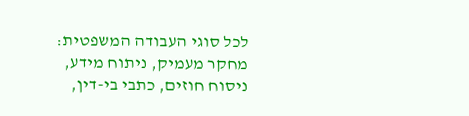לכל סוגי העבודה המשפטית: מחקר מעמיק, ניתוח מידע, ניסוח חוזים, כתבי בי-דין,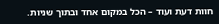חוות דעת ועוד – הכל במקום אחד ובתוך שניות.